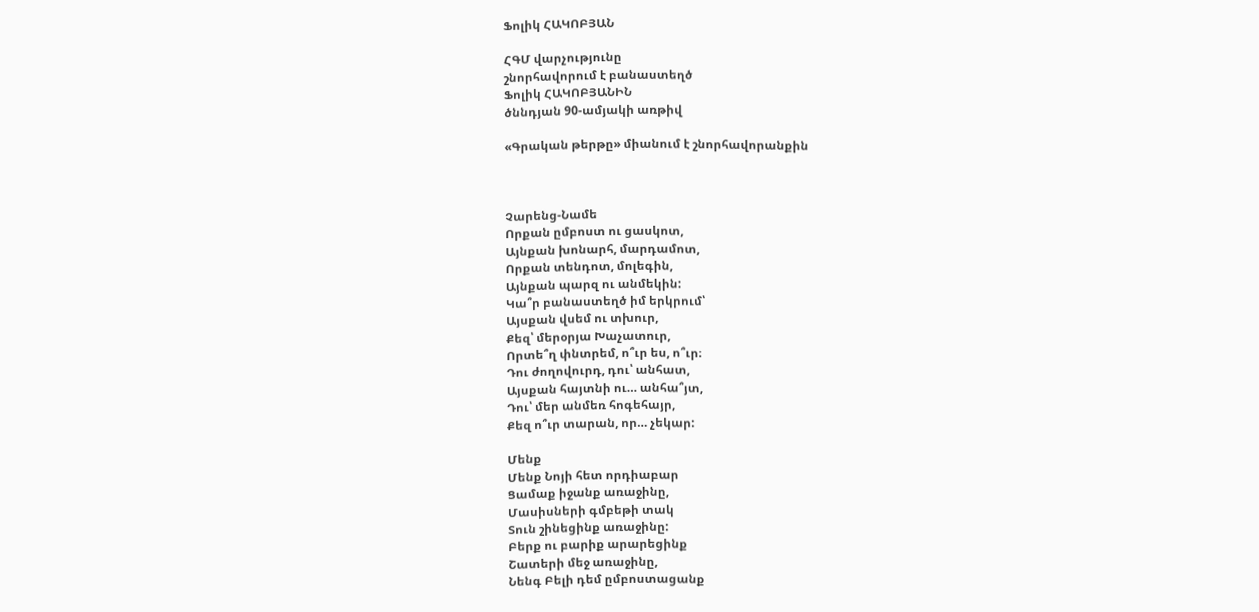Ֆոլիկ ՀԱԿՈԲՅԱՆ

ՀԳՄ վարչությունը
շնորհավորում է բանաստեղծ
Ֆոլիկ ՀԱԿՈԲՅԱՆԻՆ
ծննդյան 90-ամյակի առթիվ

«Գրական թերթը» միանում է շնորհավորանքին



Չարենց-Նամե
Որքան ըմբոստ ու ցասկոտ,
Այնքան խոնարհ, մարդամոտ,
Որքան տենդոտ, մոլեգին,
Այնքան պարզ ու անմեկին:
Կա՞ր բանաստեղծ իմ երկրում՝
Այսքան վսեմ ու տխուր,
Քեզ՝ մերօրյա Խաչատուր,
Որտե՞ղ փնտրեմ, ո՞ւր ես, ո՞ւր։
Դու ժողովուրդ, դու՝ անհատ,
Այսքան հայտնի ու… անհա՞յտ,
Դու՝ մեր անմեռ հոգեհայր,
Քեզ ո՞ւր տարան, որ… չեկար:

Մենք
Մենք Նոյի հետ որդիաբար
Ցամաք իջանք առաջինը,
Մասիսների գմբեթի տակ
Տուն շինեցինք առաջինը:
Բերք ու բարիք արարեցինք
Շատերի մեջ առաջինը,
Նենգ Բելի դեմ ըմբոստացանք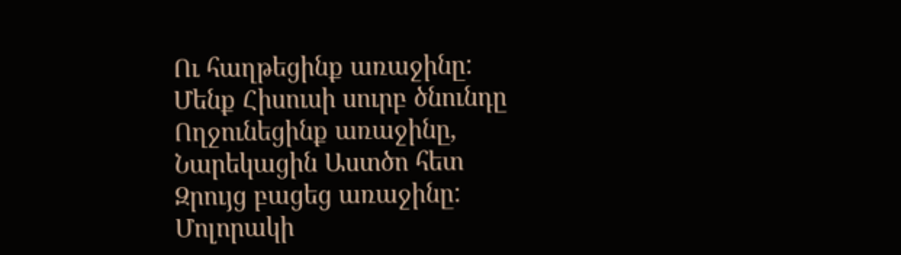Ու հաղթեցինք առաջինը:
Մենք Հիսուսի սուրբ ծնունդը
Ողջունեցինք առաջինը,
Նարեկացին Աստծո հետ
Զրույց բացեց առաջինը:
Մոլորակի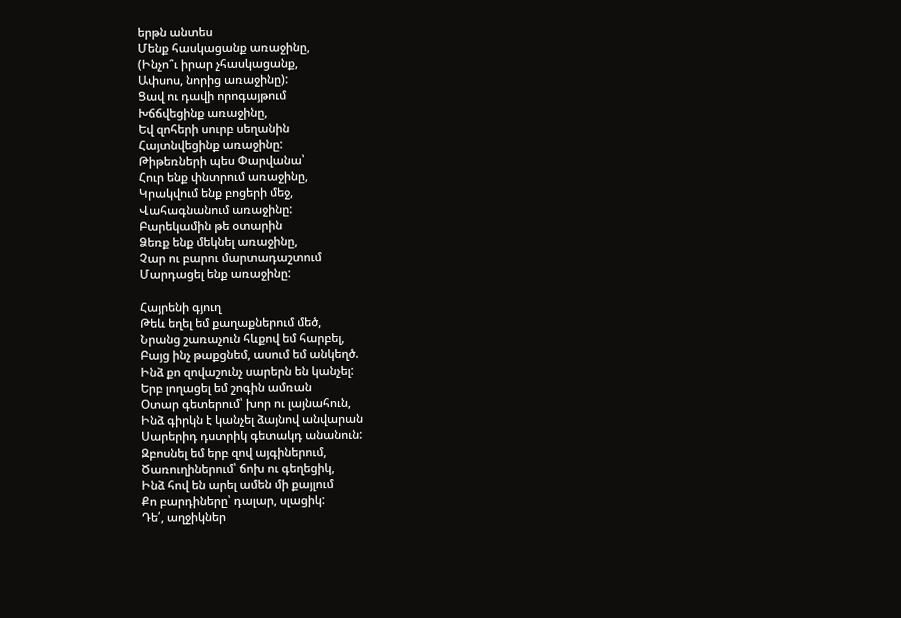երթն անտես
Մենք հասկացանք առաջինը,
(Ինչո՞ւ իրար չհասկացանք,
Ափսոս, նորից առաջինը):
Ցավ ու դավի որոգայթում
Խճճվեցինք առաջինը,
Եվ զոհերի սուրբ սեղանին
Հայտնվեցինք առաջինը:
Թիթեռների պես Փարվանա՝
Հուր ենք փնտրում առաջինը,
Կրակվում ենք բոցերի մեջ,
Վահագնանում առաջինը:
Բարեկամին թե օտարին
Ձեռք ենք մեկնել առաջինը,
Չար ու բարու մարտադաշտում
Մարդացել ենք առաջինը:

Հայրենի գյուղ
Թեև եղել եմ քաղաքներում մեծ,
Նրանց շառաչուն հևքով եմ հարբել,
Բայց ինչ թաքցնեմ, ասում եմ անկեղծ.
Ինձ քո զովաշունչ սարերն են կանչել:
Երբ լողացել եմ շոգին ամռան
Օտար գետերում՝ խոր ու լայնահուն,
Ինձ գիրկն է կանչել ձայնով անվարան
Սարերիդ դստրիկ գետակդ անանուն:
Զբոսնել եմ երբ զով այգիներում,
Ծառուղիներում՝ ճոխ ու գեղեցիկ,
Ինձ հով են արել ամեն մի քայլում
Քո բարդիները՝ դալար, սլացիկ:
Դե՛, աղջիկներ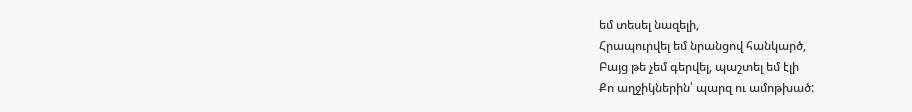եմ տեսել նազելի,
Հրապուրվել եմ նրանցով հանկարծ,
Բայց թե չեմ գերվել, պաշտել եմ էլի
Քո աղջիկներին՝ պարզ ու ամոթխած: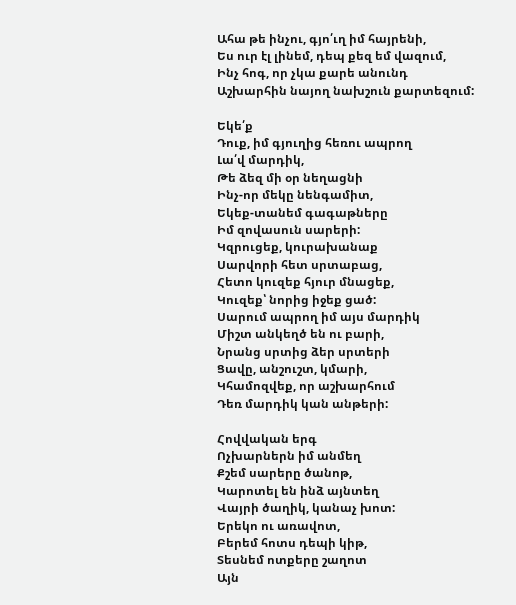Ահա թե ինչու, գյո՛ւղ իմ հայրենի,
Ես ուր էլ լինեմ, դեպ քեզ եմ վազում,
Ինչ հոգ, որ չկա քարե անունդ
Աշխարհին նայող նախշուն քարտեզում:

Եկե՛ք
Դուք, իմ գյուղից հեռու ապրող
Լա՛վ մարդիկ,
Թե ձեզ մի օր նեղացնի
Ինչ-որ մեկը նենգամիտ,
Եկեք-տանեմ գագաթները
Իմ զովասուն սարերի:
Կզրուցեք, կուրախանաք
Սարվորի հետ սրտաբաց,
Հետո կուզեք հյուր մնացեք,
Կուզեք՝ նորից իջեք ցած:
Սարում ապրող իմ այս մարդիկ
Միշտ անկեղծ են ու բարի,
Նրանց սրտից ձեր սրտերի
Ցավը, անշուշտ, կմարի,
Կհամոզվեք, որ աշխարհում
Դեռ մարդիկ կան անթերի:

Հովվական երգ
Ոչխարներն իմ անմեղ
Քշեմ սարերը ծանոթ,
Կարոտել են ինձ այնտեղ
Վայրի ծաղիկ, կանաչ խոտ:
Երեկո ու առավոտ,
Բերեմ հոտս դեպի կիթ,
Տեսնեմ ոտքերը շաղոտ
Այն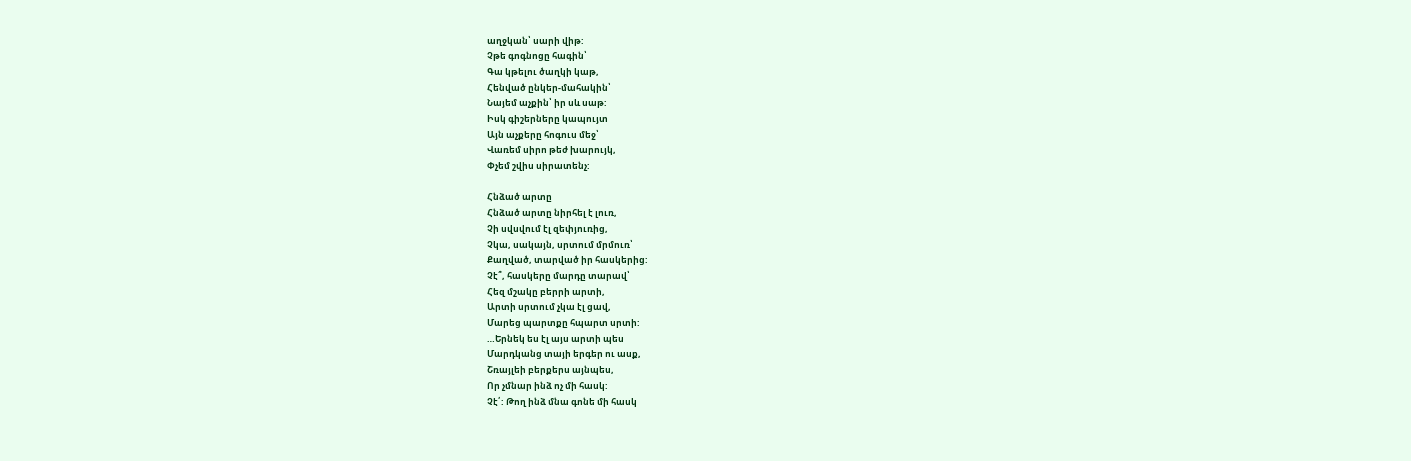աղջկան՝ սարի վիթ:
Չթե գոգնոցը հագին՝
Գա կթելու ծաղկի կաթ,
Հենված ընկեր-մահակին՝
Նայեմ աչքին՝ իր սև սաթ:
Իսկ գիշերները կապույտ
Այն աչքերը հոգուս մեջ՝
Վառեմ սիրո թեժ խարույկ,
Փչեմ շվիս սիրատենչ:

Հնձած արտը
Հնձած արտը նիրհել է լուռ,
Չի սվսվում էլ զեփյուռից,
Չկա, սակայն, սրտում մրմուռ՝
Քաղված, տարված իր հասկերից:
Չէ՞, հասկերը մարդը տարավ՝
Հեզ մշակը բերրի արտի,
Արտի սրտում չկա էլ ցավ,
Մարեց պարտքը հպարտ սրտի:
…Երնեկ ես էլ այս արտի պես
Մարդկանց տայի երգեր ու ասք,
Շռայլեի բերքերս այնպես,
Որ չմնար ինձ ոչ մի հասկ:
Չէ՛: Թող ինձ մնա գոնե մի հասկ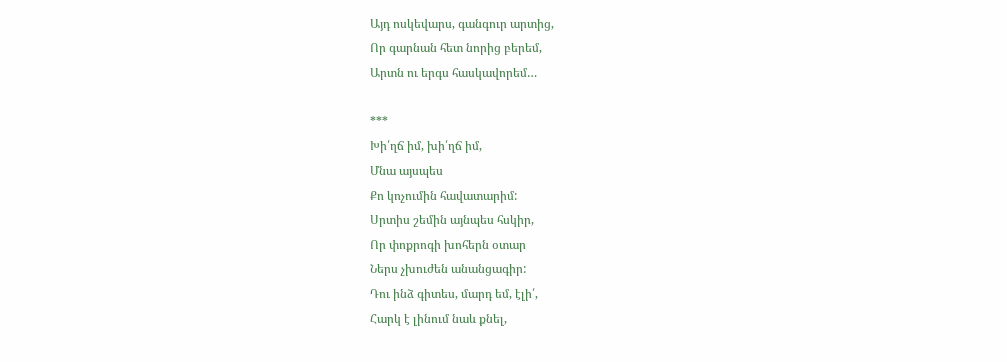Այդ ոսկեվարս, գանգուր արտից,
Որ գարնան հետ նորից բերեմ,
Արտն ու երգս հասկավորեմ…

***
Խի՛ղճ իմ, խի՛ղճ իմ,
Մնա այսպես
Քո կոչումին հավատարիմ:
Սրտիս շեմին այնպես հսկիր,
Որ փոքրոգի խոհերն օտար
Ներս չխուժեն անանցագիր:
Դու ինձ գիտես, մարդ եմ, էլի՛,
Հարկ է լինում նաև քնել,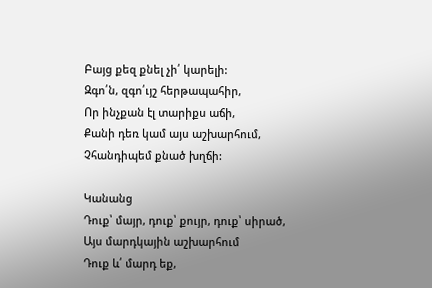Բայց քեզ քնել չի՛ կարելի:
Զգո՛ն, զգո՛ւյշ հերթապահիր,
Որ ինչքան էլ տարիքս աճի,
Քանի դեռ կամ այս աշխարհում,
Չհանդիպեմ քնած խղճի:

Կանանց
Դուք՝ մայր, դուք՝ քույր, դուք՝ սիրած,
Այս մարդկային աշխարհում
Դուք և՛ մարդ եք,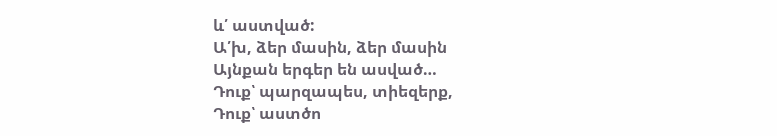և՛ աստված:
Ա՛խ, ձեր մասին, ձեր մասին
Այնքան երգեր են ասված…
Դուք՝ պարզապես, տիեզերք,
Դուք՝ աստծո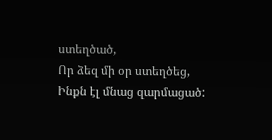ստեղծած,
Որ ձեզ մի օր ստեղծեց,
Ինքն էլ մնաց զարմացած: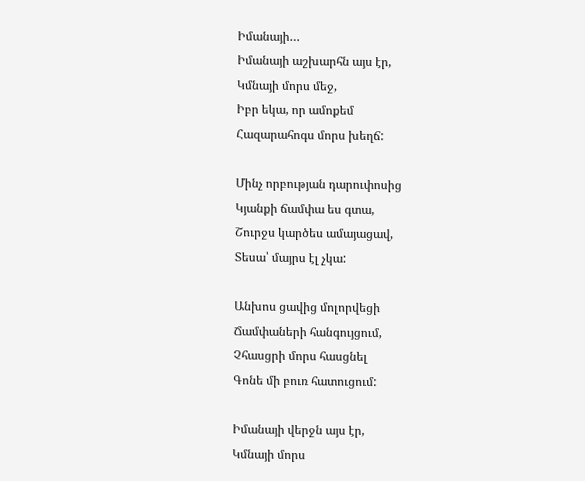Իմանայի…
Իմանայի աշխարհն այս էր,
Կմնայի մորս մեջ,
Իբր եկա, որ ամոքեմ
Հազարահոգս մորս խեղճ:

Մինչ որբության դարուփոսից
Կյանքի ճամփա ես գտա,
Շուրջս կարծես ամայացավ,
Տեսա՝ մայրս էլ չկա:

Անխոս ցավից մոլորվեցի
Ճամփաների հանգույցում,
Չհասցրի մորս հասցնել
Գոնե մի բուռ հատուցում:

Իմանայի վերջն այս էր,
Կմնայի մորս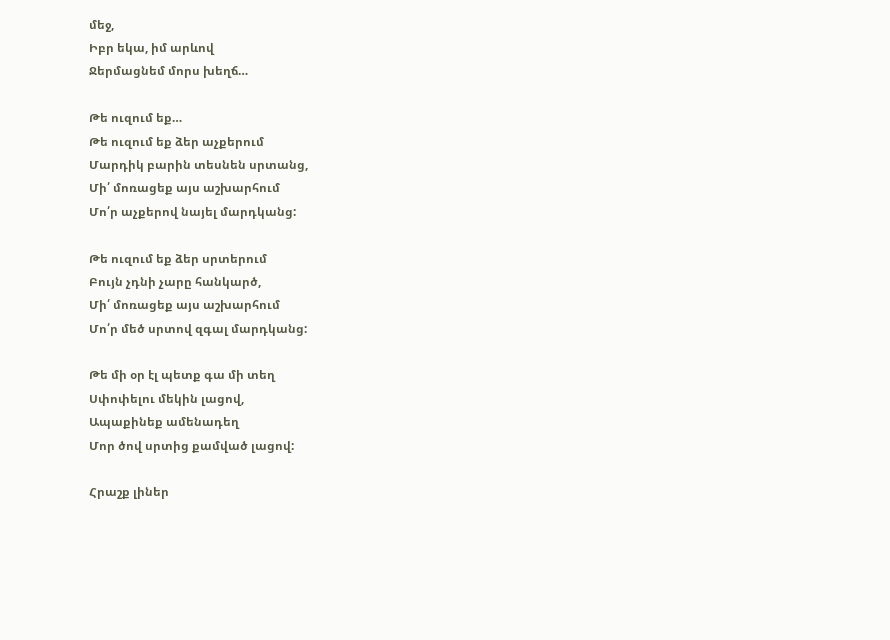մեջ,
Իբր եկա, իմ արևով
Ջերմացնեմ մորս խեղճ…

Թե ուզում եք…
Թե ուզում եք ձեր աչքերում
Մարդիկ բարին տեսնեն սրտանց,
Մի՛ մոռացեք այս աշխարհում
Մո՛ր աչքերով նայել մարդկանց:

Թե ուզում եք ձեր սրտերում
Բույն չդնի չարը հանկարծ,
Մի՛ մոռացեք այս աշխարհում
Մո՛ր մեծ սրտով զգալ մարդկանց:

Թե մի օր էլ պետք գա մի տեղ
Սփոփելու մեկին լացով,
Ապաքինեք ամենադեղ
Մոր ծով սրտից քամված լացով:

Հրաշք լիներ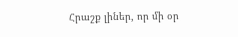Հրաշք լիներ, որ մի օր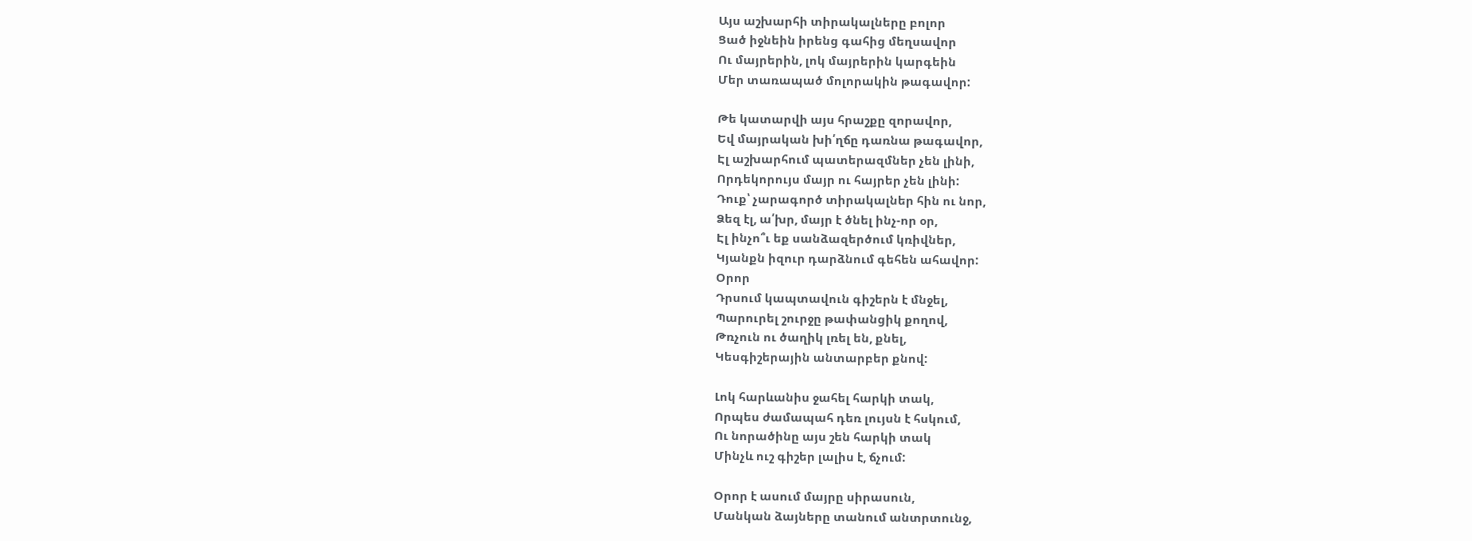Այս աշխարհի տիրակալները բոլոր
Ցած իջնեին իրենց գահից մեղսավոր
Ու մայրերին, լոկ մայրերին կարգեին
Մեր տառապած մոլորակին թագավոր:

Թե կատարվի այս հրաշքը զորավոր,
Եվ մայրական խի՛ղճը դառնա թագավոր,
Էլ աշխարհում պատերազմներ չեն լինի,
Որդեկորույս մայր ու հայրեր չեն լինի:
Դուք՝ չարագործ տիրակալներ հին ու նոր,
Ձեզ էլ, ա՛խր, մայր է ծնել ինչ-որ օր,
Էլ ինչո՞ւ եք սանձազերծում կռիվներ,
Կյանքն իզուր դարձնում գեհեն ահավոր:
Օրոր
Դրսում կապտավուն գիշերն է մնջել,
Պարուրել շուրջը թափանցիկ քողով,
Թռչուն ու ծաղիկ լռել են, քնել,
Կեսգիշերային անտարբեր քնով:

Լոկ հարևանիս ջահել հարկի տակ,
Որպես ժամապահ դեռ լույսն է հսկում,
Ու նորածինը այս շեն հարկի տակ
Մինչև ուշ գիշեր լալիս է, ճչում:

Օրոր է ասում մայրը սիրասուն,
Մանկան ձայները տանում անտրտունջ,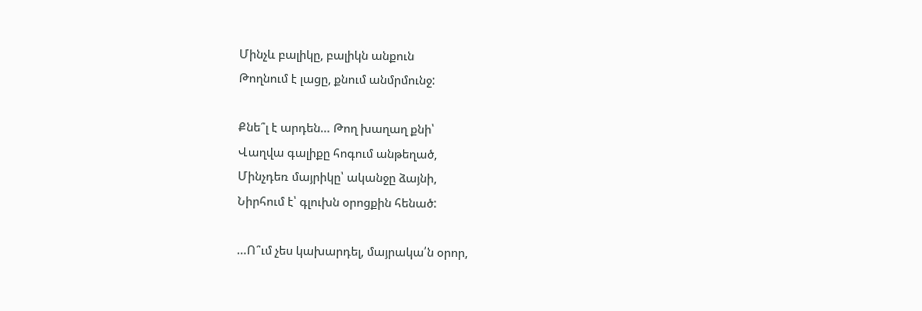Մինչև բալիկը, բալիկն անքուն
Թողնում է լացը, քնում անմրմունջ:

Քնե՞լ է արդեն… Թող խաղաղ քնի՝
Վաղվա գալիքը հոգում անթեղած,
Մինչդեռ մայրիկը՝ ականջը ձայնի,
Նիրհում է՝ գլուխն օրոցքին հենած:

…Ո՞ւմ չես կախարդել, մայրակա՛ն օրոր,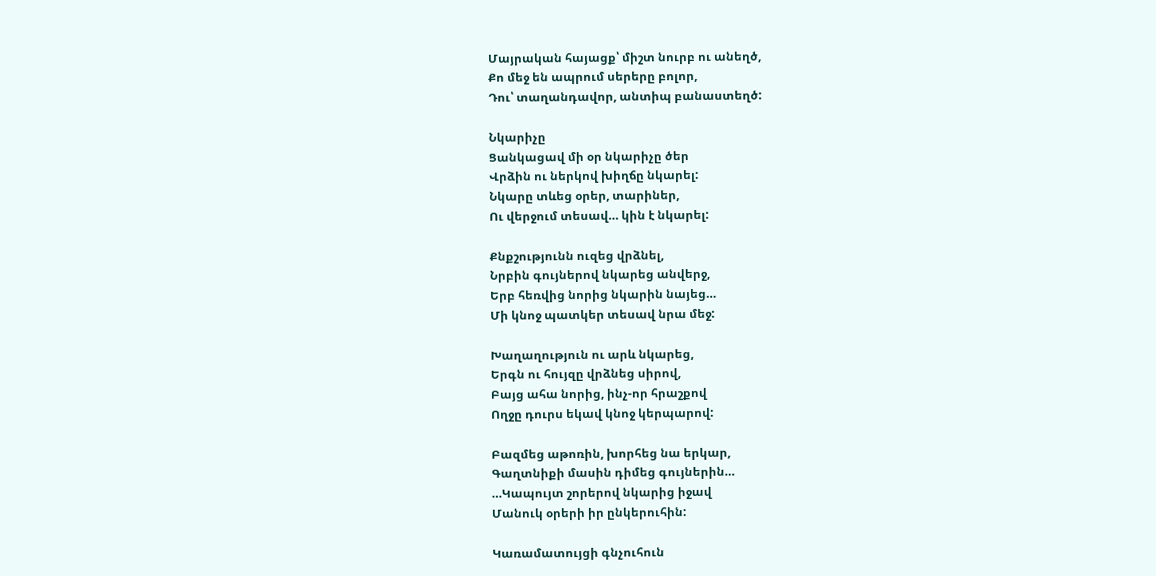Մայրական հայացք՝ միշտ նուրբ ու անեղծ,
Քո մեջ են ապրում սերերը բոլոր,
Դու՝ տաղանդավոր, անտիպ բանաստեղծ:

Նկարիչը
Ցանկացավ մի օր նկարիչը ծեր
Վրձին ու ներկով խիղճը նկարել:
Նկարը տևեց օրեր, տարիներ,
Ու վերջում տեսավ… կին է նկարել:

Քնքշությունն ուզեց վրձնել,
Նրբին գույներով նկարեց անվերջ,
Երբ հեռվից նորից նկարին նայեց…
Մի կնոջ պատկեր տեսավ նրա մեջ:

Խաղաղություն ու արև նկարեց,
Երգն ու հույզը վրձնեց սիրով,
Բայց ահա նորից, ինչ-որ հրաշքով
Ողջը դուրս եկավ կնոջ կերպարով:

Բազմեց աթոռին, խորհեց նա երկար,
Գաղտնիքի մասին դիմեց գույներին…
…Կապույտ շորերով նկարից իջավ
Մանուկ օրերի իր ընկերուհին:

Կառամատույցի գնչուհուն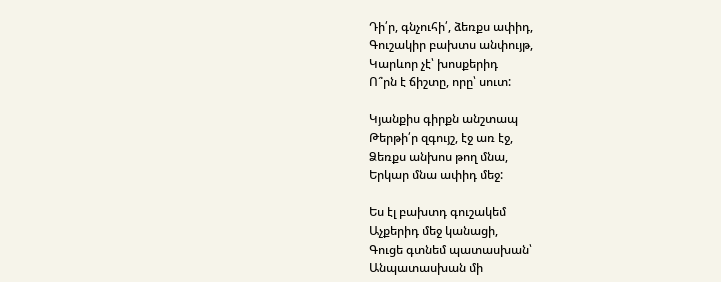Դի՛ր, գնչուհի՛, ձեռքս ափիդ,
Գուշակիր բախտս անփույթ,
Կարևոր չէ՝ խոսքերիդ
Ո՞րն է ճիշտը, որը՝ սուտ:

Կյանքիս գիրքն անշտապ
Թերթի՛ր զգույշ, էջ առ էջ,
Ձեռքս անխոս թող մնա,
Երկար մնա ափիդ մեջ:

Ես էլ բախտդ գուշակեմ
Աչքերիդ մեջ կանացի,
Գուցե գտնեմ պատասխան՝
Անպատասխան մի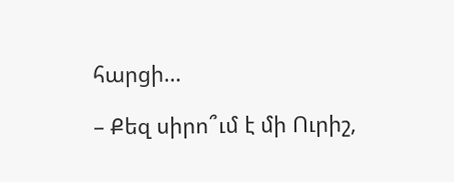հարցի…

– Քեզ սիրո՞ւմ է մի Ուրիշ,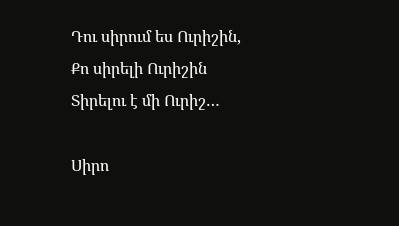Դու սիրում ես Ուրիշին,
Քո սիրելի Ուրիշին
Տիրելու է մի Ուրիշ…

Սիրո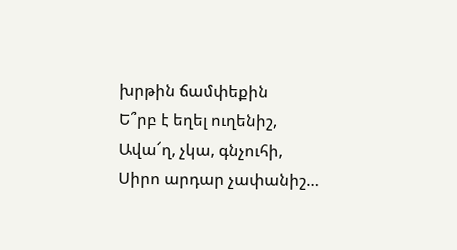խրթին ճամփեքին
Ե՞րբ է եղել ուղենիշ,
Ավա՜ղ, չկա, գնչուհի,
Սիրո արդար չափանիշ…